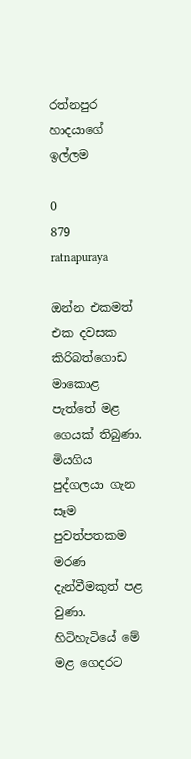රත්නපුර හාදයාගේ ඉල්ලම

0
879
ratnapuraya

ඔන්න එකමත් එක දවසක කිරිබත්ගොඩ මාකොළ පැත්තේ මළ ගෙයක්‌ තිබුණා. මියගිය පුද්ගලයා ගැන සෑම පුවත්පතකම මරණ දැන්වීමකුත් පළ වුණා. හිටිහැටියේ මේ මළ ගෙදරට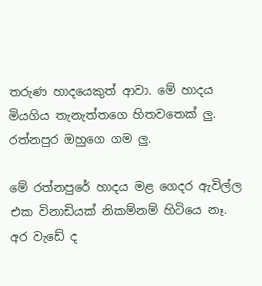තරුණ හාදයෙකුත් ආවා. මේ හාදය මියගිය තැනැත්තගෙ හිතවතෙක්‌ ලු. රත්නපුර ඔහුගෙ ගම ලු.

මේ රත්නපුරේ හාදය මළ ගෙදර ඇවිල්ල එක විනාඩියක්‌ නිකම්නම් හිටියෙ නෑ. අර වැඩේ ද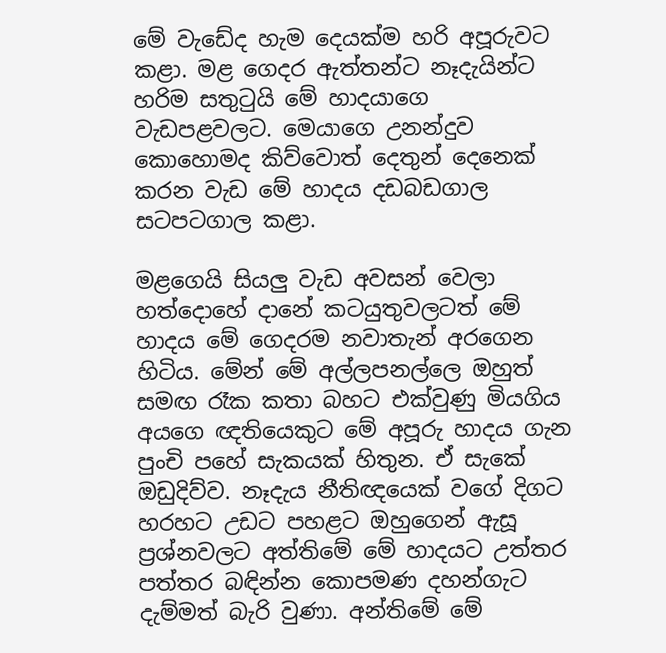මේ වැඩේද හැම දෙයක්‌ම හරි අපූරුවට කළා. මළ ගෙදර ඇත්තන්ට නෑදැයින්ට හරිම සතුටුයි මේ හාදයාගෙ වැඩපළවලට. මෙයාගෙ උනන්දුව කොහොමද කිව්වොත් දෙතුන් දෙනෙක්‌ කරන වැඩ මේ හාදය දඩබඩගාල සටපටගාල කළා.

මළගෙයි සියලු වැඩ අවසන් වෙලා හත්දොහේ දානේ කටයුතුවලටත් මේ හාදය මේ ගෙදරම නවාතැන් අරගෙන හිටිය. මේන් මේ අල්ලපනල්ලෙ ඔහුත් සමඟ රෑක කතා බහට එක්‌වුණු මියගිය අයගෙ ඥතියෙකුට මේ අපූරු හාදය ගැන පුංචි පහේ සැකයක්‌ හිතුන. ඒ සැකේ ඔඩුදිව්ව. නෑදැය නීතිඥයෙක්‌ වගේ දිගට හරහට උඩට පහළට ඔහුගෙන් ඇසූ ප්‍රශ්නවලට අත්තිමේ මේ හාදයට උත්තර පත්තර බඳින්න කොපමණ දහන්ගැට දැම්මත් බැරි වුණා. අන්තිමේ මේ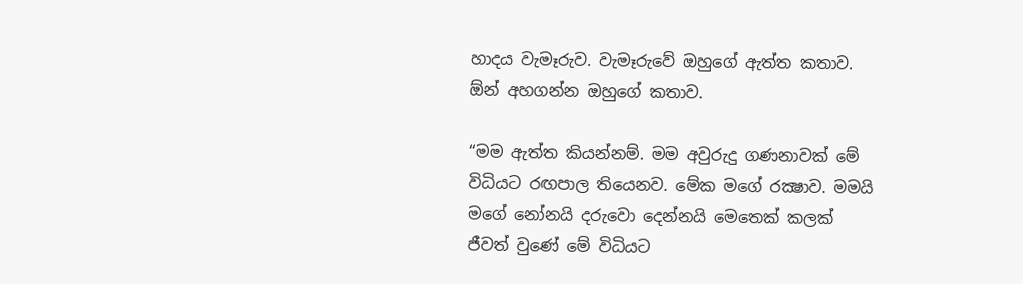හාදය වැමෑරුව. වැමෑරුවේ ඔහුගේ ඇත්ත කතාව. ඕන් අහගන්න ඔහුගේ කතාව.

“මම ඇත්ත කියන්නම්. මම අවුරුදු ගණනාවක්‌ මේ විධියට රඟපාල තියෙනව. මේක මගේ රක්‍ෂාව. මමයි මගේ නෝනයි දරුවො දෙන්නයි මෙතෙක්‌ කලක්‌ ජීවත් වුණේ මේ විධියට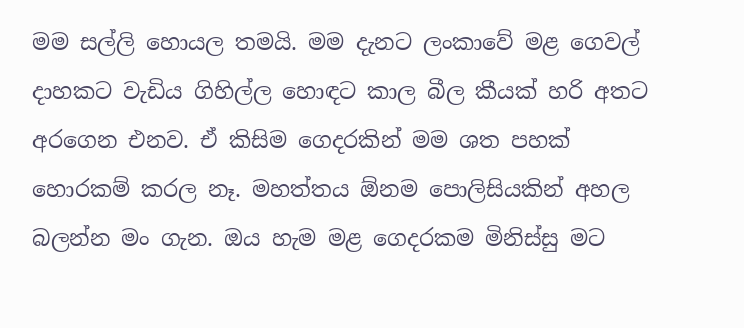මම සල්ලි හොයල තමයි. මම දැනට ලංකාවේ මළ ගෙවල් දාහකට වැඩිය ගිහිල්ල හොඳට කාල බීල කීයක්‌ හරි අතට අරගෙන එනව. ඒ කිසිම ගෙදරකින් මම ශත පහක්‌ හොරකම් කරල නෑ. මහත්තය ඕනම පොලිසියකින් අහල බලන්න මං ගැන. ඔය හැම මළ ගෙදරකම මිනිස්‌සු මට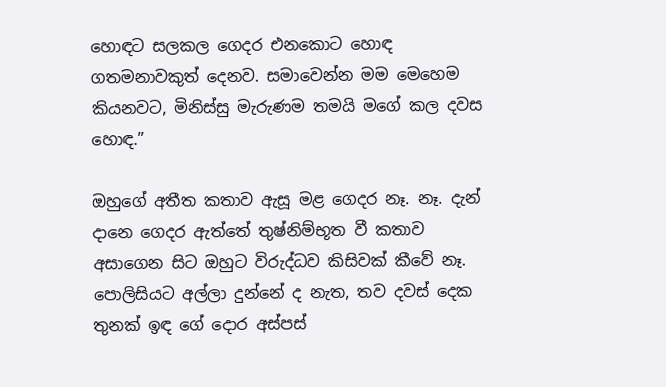හොඳට සලකල ගෙදර එනකොට හොඳ ගතමනාවකුත් දෙනව. සමාවෙන්න මම මෙහෙම කියනවට, මිනිස්‌සු මැරුණම තමයි මගේ කල දවස හොඳ.”

ඔහුගේ අතීත කතාව ඇසූ මළ ගෙදර නෑ. නෑ. දැන් දානෙ ගෙදර ඇත්තේ තුෂ්නිම්භූත වී කතාව අසාගෙන සිට ඔහුට විරුද්ධව කිසිවක්‌ කීවේ නෑ. පොලිසියට අල්ලා දුන්නේ ද නැත, තව දවස්‌ දෙක තුනක්‌ ඉඳ ගේ දොර අස්‌පස්‌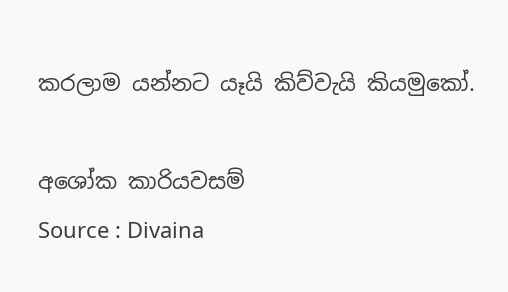කරලාම යන්නට යෑයි කිව්වැයි කියමුකෝ.

අශෝක කාරියවසම්
Source : Divaina